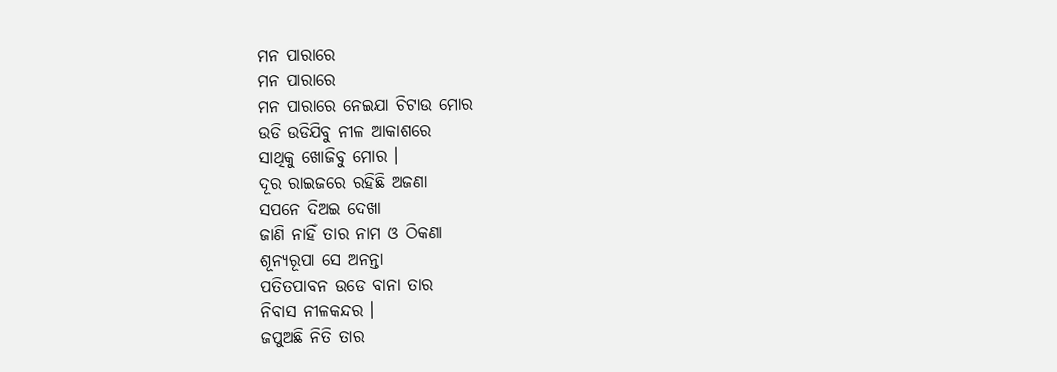ମନ ପାରାରେ
ମନ ପାରାରେ
ମନ ପାରାରେ ନେଇଯା ଚିଟାଉ ମୋର
ଉଡି ଉଡିଯିବୁ ନୀଳ ଆକାଶରେ
ସାଥିକୁ ଖୋଜିବୁ ମୋର ।
ଦୂର ରାଇଜରେ ରହିଛି ଅଜଣା
ସପନେ ଦିଅଇ ଦେଖା
ଜାଣି ନାହିଁ ତାର ନାମ ଓ ଠିକଣା
ଶୂନ୍ୟରୂପା ସେ ଅନନ୍ତା
ପତିତପାବନ ଉଡେ ବାନା ତାର
ନିବାସ ନୀଳକନ୍ଦର ।
ଜପୁଅଛି ନିତି ତାର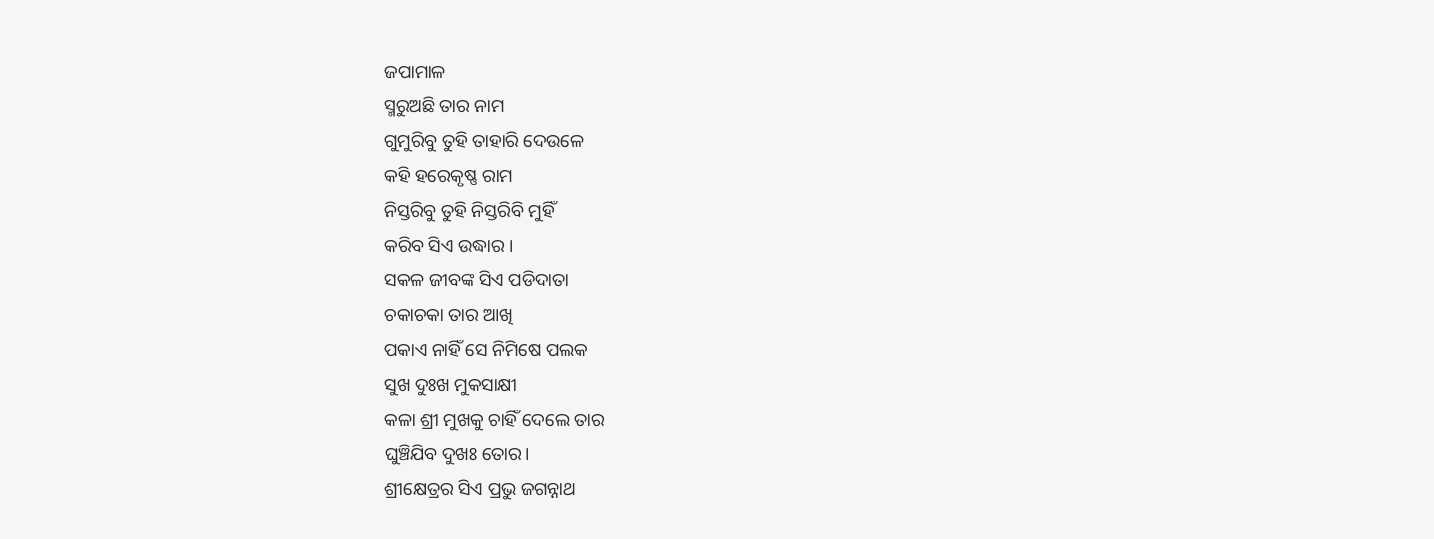ଜପାମାଳ
ସ୍ମରୁଅଛି ତାର ନାମ
ଗୁମୁରିବୁ ତୁହି ତାହାରି ଦେଉଳେ
କହି ହରେକୃଷ୍ଣ ରାମ
ନିସ୍ତରିବୁ ତୁହି ନିସ୍ତରିବି ମୁହିଁ
କରିବ ସିଏ ଉଦ୍ଧାର ।
ସକଳ ଜୀବଙ୍କ ସିଏ ପଡିଦାତା
ଚକାଚକା ତାର ଆଖି
ପକାଏ ନାହିଁ ସେ ନିମିଷେ ପଲକ
ସୁଖ ଦୁଃଖ ମୁକସାକ୍ଷୀ
କଳା ଶ୍ରୀ ମୁଖକୁ ଚାହିଁ ଦେଲେ ତାର
ଘୁଞ୍ଚିଯିବ ଦୁଖଃ ତୋର।
ଶ୍ରୀକ୍ଷେତ୍ରର ସିଏ ପ୍ରଭୁ ଜଗନ୍ନାଥ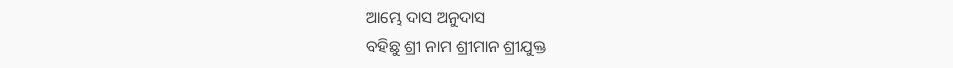ଆମ୍ଭେ ଦାସ ଅନୁଦାସ
ବହିଛୁ ଶ୍ରୀ ନାମ ଶ୍ରୀମାନ ଶ୍ରୀଯୁକ୍ତ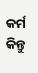କର୍ମ କିନ୍ତୁ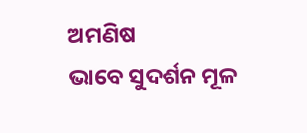ଅମଣିଷ
ଭାବେ ସୁଦର୍ଶନ ମୂଳ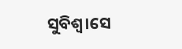ସୁବିଶ୍ୱ।ସେ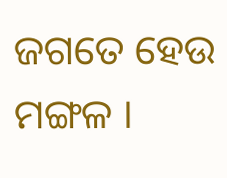ଜଗତେ ହେଉ ମଙ୍ଗଳ ।